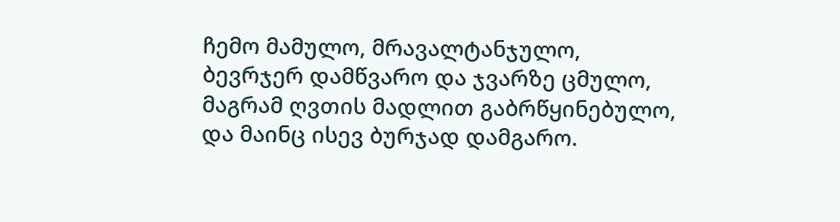ჩემო მამულო, მრავალტანჯულო,
ბევრჯერ დამწვარო და ჯვარზე ცმულო,
მაგრამ ღვთის მადლით გაბრწყინებულო,
და მაინც ისევ ბურჯად დამგარო.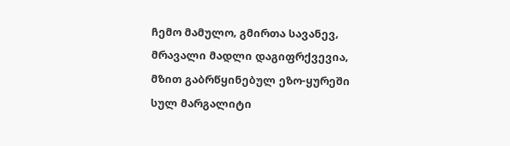ჩემო მამულო, გმირთა სავანევ,
მრავალი მადლი დაგიფრქვევია,
მზით გაბრწყინებულ ეზო-ყურეში
სულ მარგალიტი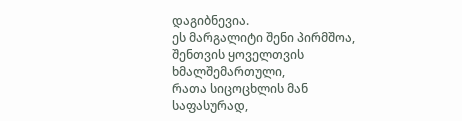დაგიბნევია.
ეს მარგალიტი შენი პირმშოა,
შენთვის ყოველთვის ხმალშემართული,
რათა სიცოცხლის მან საფასურად,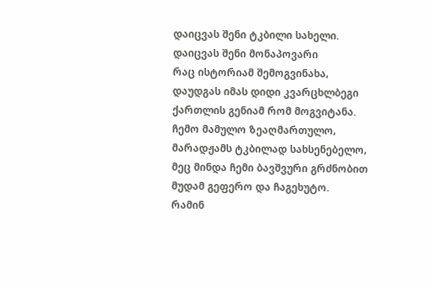დაიცვას შენი ტკბილი სახელი.
დაიცვას შენი მონაპოვარი
რაც ისტორიამ შემოგვინახა,
დაუდგას იმას დიდი კვარცხლბეგი
ქართლის გენიამ რომ მოგვიტანა.
ჩემო მამულო ზეაღმართულო,
მარადჟამს ტკბილად სახსენებელო,
მეც მინდა ჩემი ბავშვური გრძნობით
მუდამ გეფერო და ჩაგეხუტო.
რამინ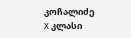კოჩალიძე
X კლასი